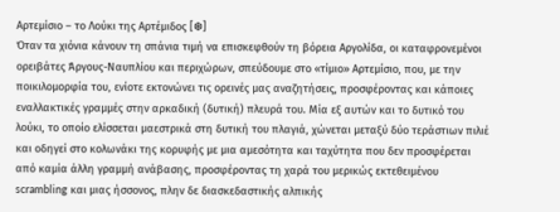Αρτεμίσιο – το Λούκι της Αρτέμιδος [❆]
Όταν τα χιόνια κάνουν τη σπάνια τιμή να επισκεφθούν τη βόρεια Αργολίδα, οι καταφρονεμένοι ορειβάτες Άργους-Ναυπλίου και περιχώρων, σπεύδουμε στο «τίμιο» Αρτεμίσιο, που, με την ποικιλομορφία του, ενίοτε εκτονώνει τις ορεινές μας αναζητήσεις, προσφέροντας και κάποιες εναλλακτικές γραμμές στην αρκαδική (δυτική) πλευρά του. Μία εξ αυτών και το δυτικό του λούκι, το οποίο ελίσσεται μαεστρικά στη δυτική του πλαγιά, χώνεται μεταξύ δύο τεράστιων πιλιέ και οδηγεί στο κολωνάκι της κορυφής με μια αμεσότητα και ταχύτητα που δεν προσφέρεται από καμία άλλη γραμμή ανάβασης, προσφέροντας τη χαρά του μερικώς εκτεθειμένου scrambling και μιας ήσσονος, πλην δε διασκεδαστικής αλπικής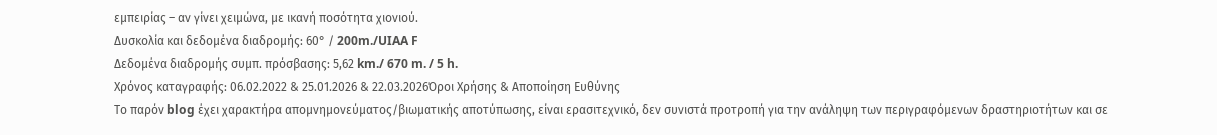εμπειρίας – αν γίνει χειμώνα, με ικανή ποσότητα χιονιού.
Δυσκολία και δεδομένα διαδρομής: 60° / 200m./UIAA F
Δεδομένα διαδρομής συμπ. πρόσβασης: 5,62 km./ 670 m. / 5 h.
Χρόνος καταγραφής: 06.02.2022 & 25.01.2026 & 22.03.2026Όροι Χρήσης & Αποποίηση Ευθύνης
Το παρόν blog έχει χαρακτήρα απομνημονεύματος/βιωματικής αποτύπωσης, είναι ερασιτεχνικό, δεν συνιστά προτροπή για την ανάληψη των περιγραφόμενων δραστηριοτήτων και σε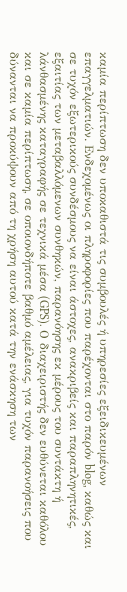καμία περίπτωση δεν υποκαθιστά τις συμβουλές ή υπηρεσίες εξειδικευμένων επαγγελματιών. Ενδεχομένως οι πληροφορίες που παρέχονται στο παρόν blog, καθώς και σε τυχόν εξωτερικούς συνδέσμους να είναι άστοχες, ανακριβείς και παραπληνητικές, εξαιτίας των μεταβαλλόμενων συνθηκών, παρανόησης εκ μέρους του συντάκτη ή λάνθασμένης καταγραφής σε τεχνικά μέσα (GPS). Ο διαχειριστής δεν ευθύνεται καθόλου και σε καμία περίπτωση, σε οποιονδήποτε βαθμό αμέλειας, για τυχόν παρανοήσεις που δύνανται να προκύψουν από τη χρήση αυτού κατά την ενάσκηση των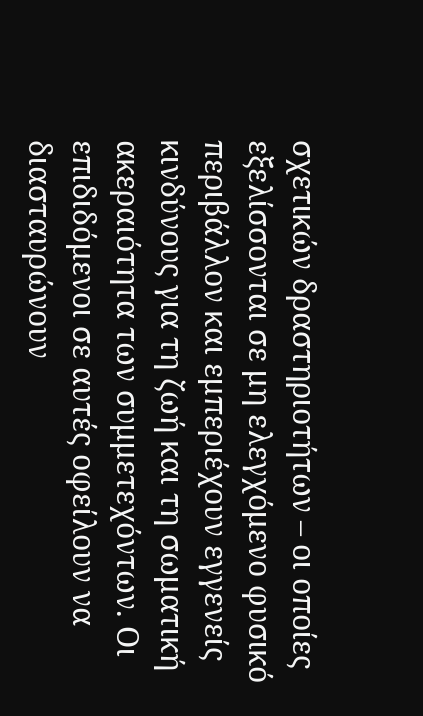σχετικών δραστηριοτήτων – οι οποίες εξελίσσονται σε μη ελεγχόμενο φυσικό περιβάλλον και εμπεριέχουν εγγενείς κινδύνους για τη ζωή και τη σωματική ακεραιότητα των συμμετεχόντων. Οι επιδιδόμενοι σε αυτές οφείλουν να διασταυρώνουν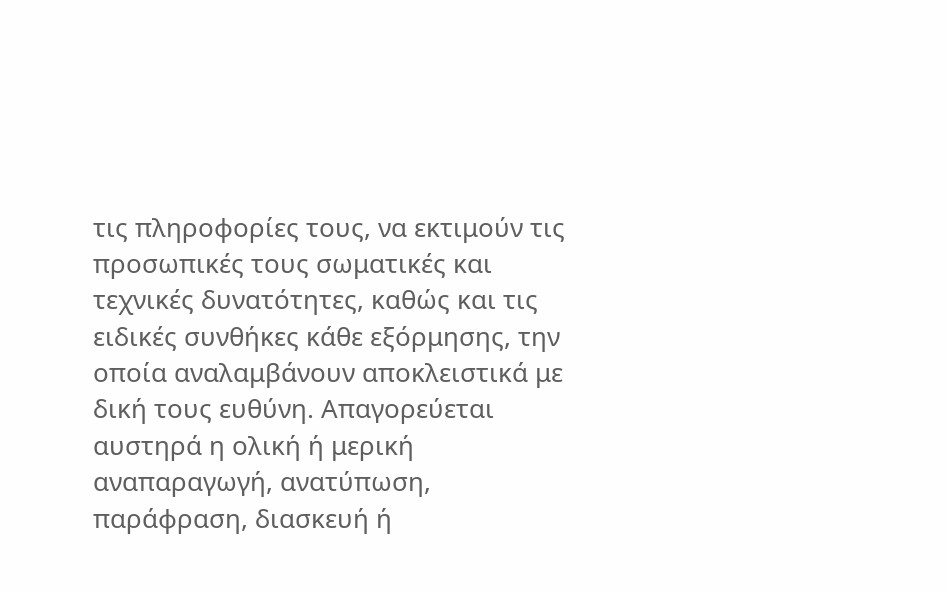τις πληροφορίες τους, να εκτιμούν τις προσωπικές τους σωματικές και τεχνικές δυνατότητες, καθώς και τις ειδικές συνθήκες κάθε εξόρμησης, την οποία αναλαμβάνουν αποκλειστικά με δική τους ευθύνη. Απαγορεύεται αυστηρά η ολική ή μερική αναπαραγωγή, ανατύπωση, παράφραση, διασκευή ή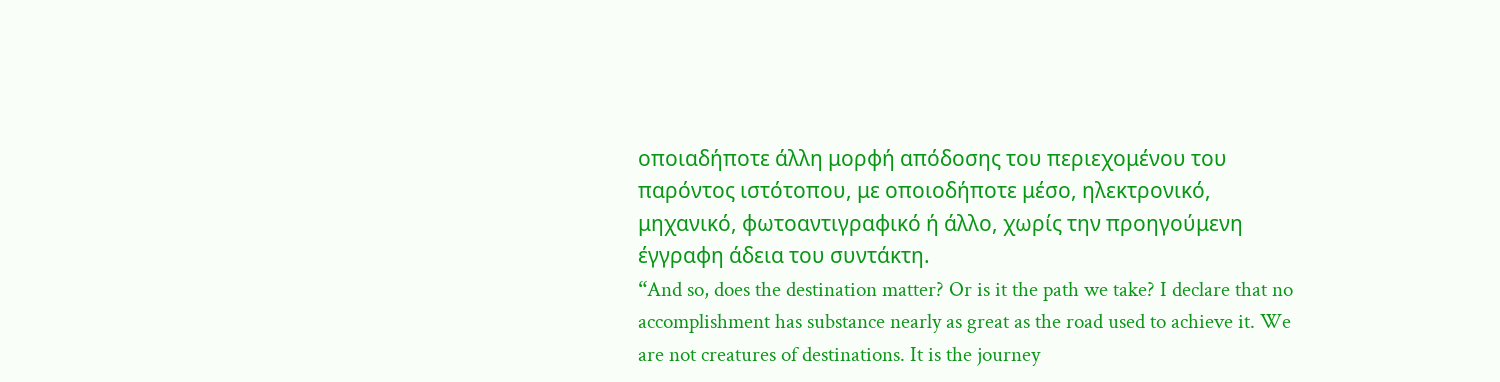οποιαδήποτε άλλη μορφή απόδοσης του περιεχομένου του παρόντος ιστότοπου, με οποιοδήποτε μέσο, ηλεκτρονικό, μηχανικό, φωτοαντιγραφικό ή άλλο, χωρίς την προηγούμενη έγγραφη άδεια του συντάκτη.
“And so, does the destination matter? Or is it the path we take? I declare that no accomplishment has substance nearly as great as the road used to achieve it. We are not creatures of destinations. It is the journey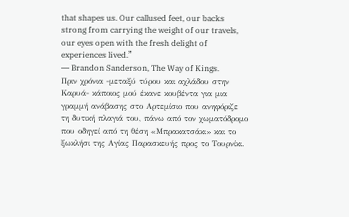that shapes us. Our callused feet, our backs strong from carrying the weight of our travels, our eyes open with the fresh delight of experiences lived.”
― Brandon Sanderson, The Way of Kings.
Πριν χρόνια -μεταξύ τύρου και αχλάδου στην Καρυά- κάποιος μού έκανε κουβέντα για μια γραμμή ανάβασης στο Αρτεμίσιο που ανηφόριζε τη δυτική πλαγιά του, πάνω από τον χωματόδρομο που οδηγεί από τη θέση «Μπρακατσάκι» και το ξωκλήσι της Αγίας Παρασκευής προς το Τουρνίκι.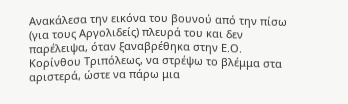Ανακάλεσα την εικόνα του βουνού από την πίσω (για τους Αργολιδείς) πλευρά του και δεν παρέλειψα, όταν ξαναβρέθηκα στην Ε.Ο. Κορίνθου Τριπόλεως, να στρέψω το βλέμμα στα αριστερά, ώστε να πάρω μια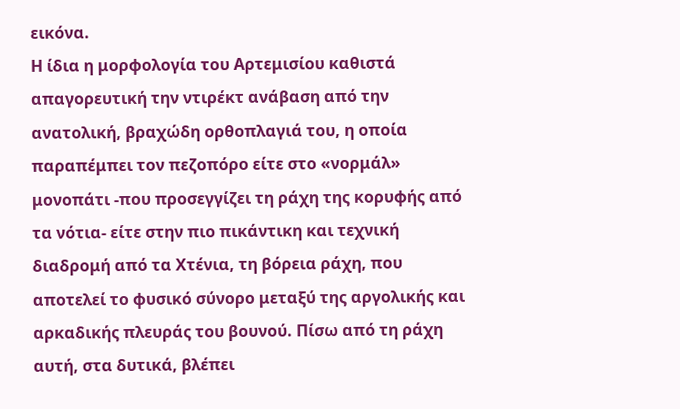εικόνα.
Η ίδια η μορφολογία του Αρτεμισίου καθιστά απαγορευτική την ντιρέκτ ανάβαση από την ανατολική, βραχώδη ορθοπλαγιά του, η οποία παραπέμπει τον πεζοπόρο είτε στο «νορμάλ» μονοπάτι -που προσεγγίζει τη ράχη της κορυφής από τα νότια- είτε στην πιο πικάντικη και τεχνική διαδρομή από τα Χτένια, τη βόρεια ράχη, που αποτελεί το φυσικό σύνορο μεταξύ της αργολικής και αρκαδικής πλευράς του βουνού. Πίσω από τη ράχη αυτή, στα δυτικά, βλέπει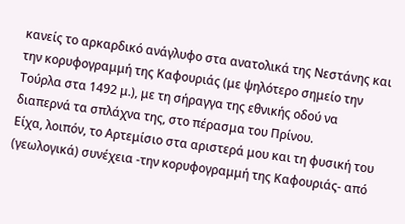κανείς το αρκαρδικό ανάγλυφο στα ανατολικά της Νεστάνης και την κορυφογραμμή της Καφουριάς (με ψηλότερο σημείο την Τούρλα στα 1492 μ.), με τη σήραγγα της εθνικής οδού να διαπερνά τα σπλάχνα της, στο πέρασμα του Πρίνου.
Είχα, λοιπόν, το Αρτεμίσιο στα αριστερά μου και τη φυσική του (γεωλογικά) συνέχεια -την κορυφογραμμή της Καφουριάς- από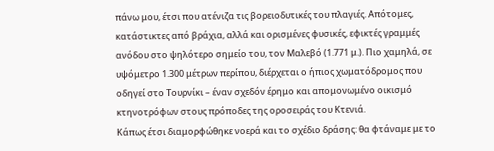πάνω μου, έτσι που ατένιζα τις βορειοδυτικές του πλαγιές. Απότομες, κατάστικτες από βράχια, αλλά και ορισμένες φυσικές, εφικτές γραμμές ανόδου στο ψηλότερο σημείο του, τον Μαλεβό (1.771 μ.). Πιο χαμηλά, σε υψόμετρο 1.300 μέτρων περίπου, διέρχεται ο ήπιος χωματόδρομος που οδηγεί στο Τουρνίκι – έναν σχεδόν έρημο και απομονωμένο οικισμό κτηνοτρόφων στους πρόποδες της οροσειράς του Κτενιά.
Κάπως έτσι διαμορφώθηκε νοερά και το σχέδιο δράσης: θα φτάναμε με το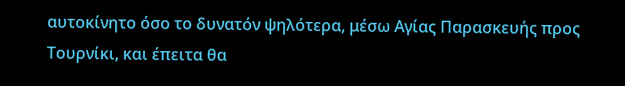αυτοκίνητο όσο το δυνατόν ψηλότερα, μέσω Αγίας Παρασκευής προς Τουρνίκι, και έπειτα θα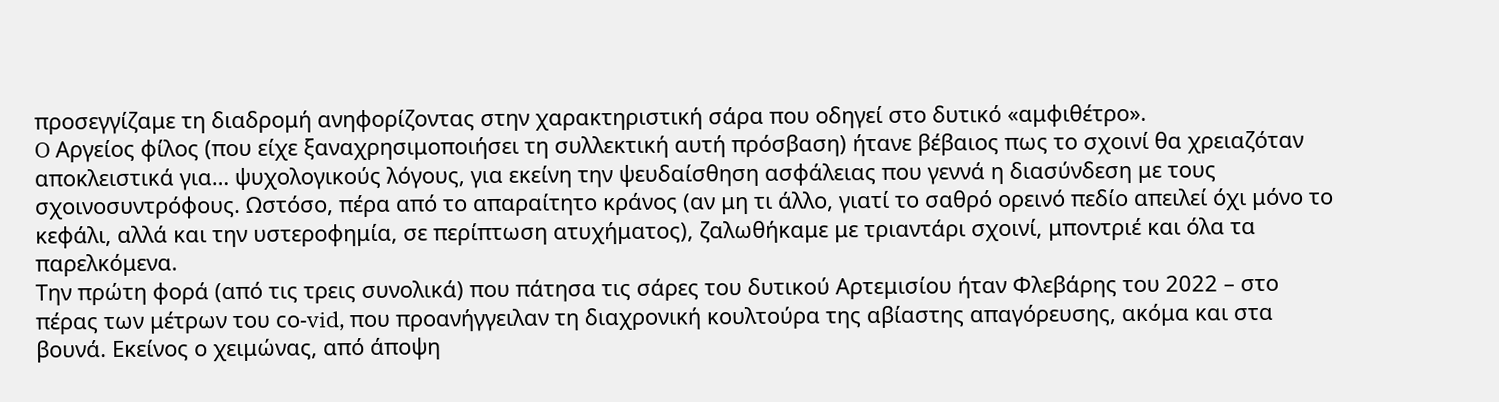προσεγγίζαμε τη διαδρομή ανηφορίζοντας στην χαρακτηριστική σάρα που οδηγεί στο δυτικό «αμφιθέτρο».
O Αργείος φίλος (που είχε ξαναχρησιμοποιήσει τη συλλεκτική αυτή πρόσβαση) ήτανε βέβαιος πως το σχοινί θα χρειαζόταν αποκλειστικά για… ψυχολογικούς λόγους, για εκείνη την ψευδαίσθηση ασφάλειας που γεννά η διασύνδεση με τους σχοινοσυντρόφους. Ωστόσο, πέρα από το απαραίτητο κράνος (αν μη τι άλλο, γιατί το σαθρό ορεινό πεδίο απειλεί όχι μόνο το κεφάλι, αλλά και την υστεροφημία, σε περίπτωση ατυχήματος), ζαλωθήκαμε με τριαντάρι σχοινί, μποντριέ και όλα τα παρελκόμενα.
Την πρώτη φορά (από τις τρεις συνολικά) που πάτησα τις σάρες του δυτικού Αρτεμισίου ήταν Φλεβάρης του 2022 – στο πέρας των μέτρων του cο-vid, που προανήγγειλαν τη διαχρονική κουλτούρα της αβίαστης απαγόρευσης, ακόμα και στα βουνά. Εκείνος ο χειμώνας, από άποψη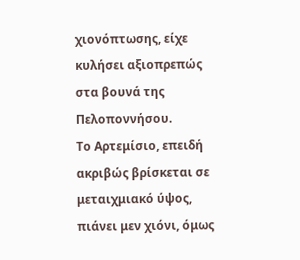χιονόπτωσης, είχε κυλήσει αξιοπρεπώς στα βουνά της Πελοποννήσου.
Το Αρτεμίσιο, επειδή ακριβώς βρίσκεται σε μεταιχμιακό ύψος, πιάνει μεν χιόνι, όμως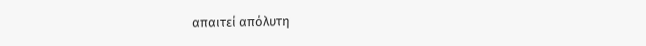απαιτεί απόλυτη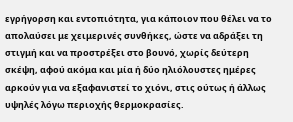εγρήγορση και εντοπιότητα, για κάποιον που θέλει να το απολαύσει με χειμερινές συνθήκες, ώστε να αδράξει τη στιγμή και να προστρέξει στο βουνό, χωρίς δεύτερη σκέψη, αφού ακόμα και μία ή δύο ηλιόλουστες ημέρες αρκούν για να εξαφανιστεί το χιόνι, στις ούτως ή άλλως υψηλές λόγω περιοχής θερμοκρασίες.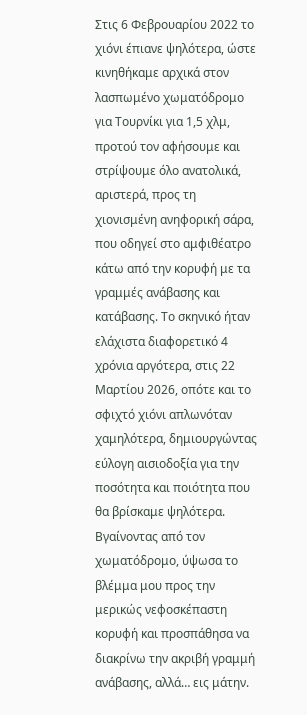Στις 6 Φεβρουαρίου 2022 το χιόνι έπιανε ψηλότερα, ώστε κινηθήκαμε αρχικά στον λασπωμένο χωματόδρομο για Τουρνίκι για 1,5 χλμ, προτού τον αφήσουμε και στρίψουμε όλο ανατολικά, αριστερά, προς τη χιονισμένη ανηφορική σάρα, που οδηγεί στο αμφιθέατρο κάτω από την κορυφή με τα γραμμές ανάβασης και κατάβασης. Το σκηνικό ήταν ελάχιστα διαφορετικό 4 χρόνια αργότερα, στις 22 Μαρτίου 2026, οπότε και το σφιχτό χιόνι απλωνόταν χαμηλότερα, δημιουργώντας εύλογη αισιοδοξία για την ποσότητα και ποιότητα που θα βρίσκαμε ψηλότερα.
Βγαίνοντας από τον χωματόδρομο, ύψωσα το βλέμμα μου προς την μερικώς νεφοσκέπαστη κορυφή και προσπάθησα να διακρίνω την ακριβή γραμμή ανάβασης, αλλά… εις μάτην.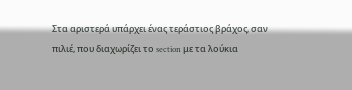Στα αριστερά υπάρχει ένας τεράστιος βράχος, σαν πιλιέ, που διαχωρίζει το section με τα λούκια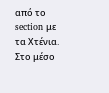από το section με τα Χτένια. Στο μέσο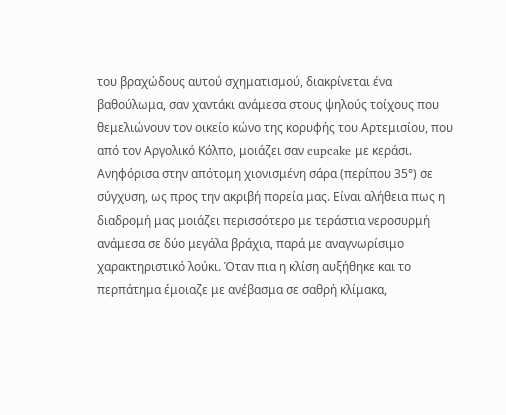του βραχώδους αυτού σχηματισμού, διακρίνεται ένα βαθούλωμα, σαν χαντάκι ανάμεσα στους ψηλούς τοίχους που θεμελιώνουν τον οικείο κώνο της κορυφής του Αρτεμισίου, που από τον Αργολικό Κόλπο, μοιάζει σαν cupcake με κεράσι. Ανηφόρισα στην απότομη χιονισμένη σάρα (περίπου 35°) σε σύγχυση, ως προς την ακριβή πορεία μας. Είναι αλήθεια πως η διαδρομή μας μοιάζει περισσότερο με τεράστια νεροσυρμή ανάμεσα σε δύο μεγάλα βράχια, παρά με αναγνωρίσιμο χαρακτηριστικό λούκι. Όταν πια η κλίση αυξήθηκε και το περπάτημα έμοιαζε με ανέβασμα σε σαθρή κλίμακα,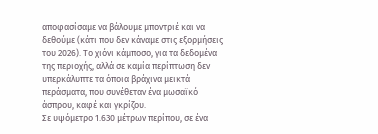αποφασίσαμε να βάλουμε μποντριέ και να δεθούμε (κάτι που δεν κάναμε στις εξορμήσεις του 2026). Το χιόνι κάμποσο, για τα δεδομένα της περιοχής, αλλά σε καμία περίπτωση δεν υπερκάλυπτε τα όποια βράχινα μεικτά περάσματα, που συνέθεταν ένα μωσαϊκό άσπρου, καφέ και γκρίζου.
Σε υψόμετρο 1.630 μέτρων περίπου, σε ένα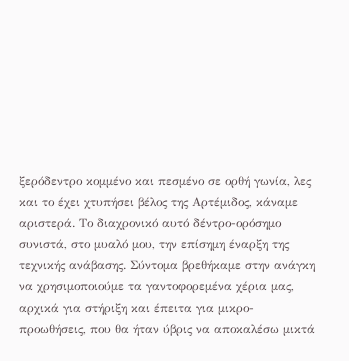ξερόδεντρο κομμένο και πεσμένο σε ορθή γωνία, λες και το έχει χτυπήσει βέλος της Αρτέμιδος, κάναμε αριστερά. Το διαχρονικό αυτό δέντρο-ορόσημο συνιστά, στο μυαλό μου, την επίσημη έναρξη της τεχνικής ανάβασης. Σύντομα βρεθήκαμε στην ανάγκη να χρησιμοποιούμε τα γαντοφορεμένα χέρια μας, αρχικά για στήριξη και έπειτα για μικρο-προωθήσεις, που θα ήταν ύβρις να αποκαλέσω μικτά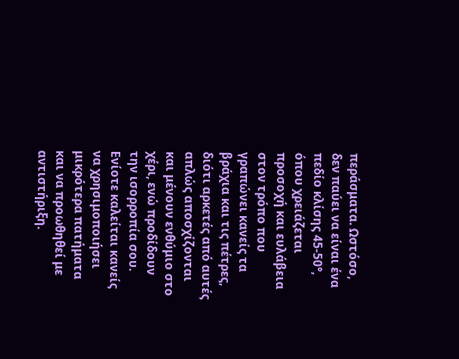περάσματα. Ωστόσο, δεν παύει να είναι ένα πεδίο κλίσης 45-50°, όπου χρειάζεται προσοχή και ευλάβεια στον τρόπο που γραπώνει κανείς τα βράχια και τις πέτρες, διότι αρκετές από αυτές απλώς αποσχίζονται και μένουν ενθύμιο στο χέρι, ενώ προδίδουν την ισορροπία σου. Ενίοτε καλείται κανείς να χρησιμοποιήσει μικρότερα πατήματα και να προωθηθεί με αντιστήριξη.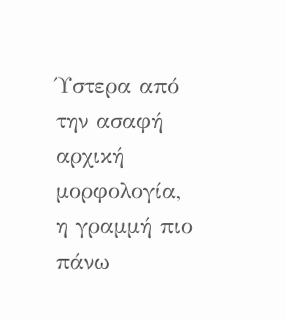Ύστερα από την ασαφή αρχική μορφολογία, η γραμμή πιο πάνω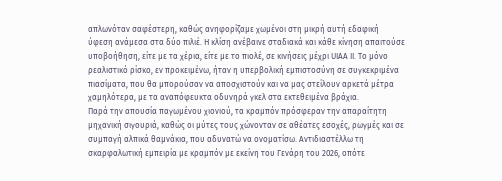απλωνόταν σαφέστερη, καθώς ανηφορίζαμε χωμένοι στη μικρή αυτή εδαφική ύφεση ανάμεσα στα δύο πιλιέ. Η κλίση ανέβαινε σταδιακά και κάθε κίνηση απαιτούσε υποβοήθηση, είτε με τα χέρια, είτε με το πιολέ, σε κινήσεις μέχρι UIAA II. Το μόνο ρεαλιστικό ρίσκο, εν προκειμένω, ήταν η υπερβολική εμπιστοσύνη σε συγκεκριμένα πιασίματα, που θα μπορούσαν να αποσχιστούν και να μας στείλουν αρκετά μέτρα χαμηλότερα, με τα αναπόφευκτα οδυνηρά γκελ στα εκτεθειμένα βράχια.
Παρά την απουσία παγωμένου χιονιού, τα κραμπόν πρόσφεραν την απαραίτητη μηχανική σιγουριά, καθώς οι μύτες τους χώνονταν σε αθέατες εσοχές, ρωγμές και σε συμπαγή αλπικά θαμνάκια, που αδυνατώ να ονοματίσω. Αντιδιαστέλλω τη σκαρφαλωτική εμπειρία με κραμπόν με εκείνη του Γενάρη του 2026, οπότε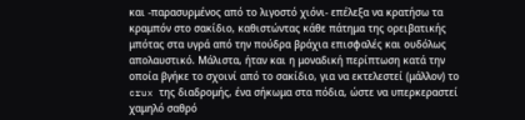και -παρασυρμένος από το λιγοστό χιόνι- επέλεξα να κρατήσω τα κραμπόν στο σακίδιο, καθιστώντας κάθε πάτημα της ορειβατικής μπότας στα υγρά από την πούδρα βράχια επισφαλές και ουδόλως απολαυστικό. Μάλιστα, ήταν και η μοναδική περίπτωση κατά την οποία βγήκε το σχοινί από το σακίδιο, για να εκτελεστεί (μάλλον) το crux της διαδρομής, ένα σήκωμα στα πόδια, ώστε να υπερκεραστεί χαμηλό σαθρό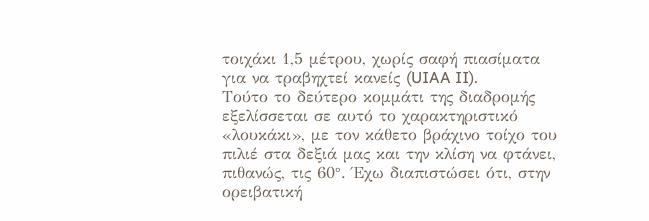τοιχάκι 1,5 μέτρου, χωρίς σαφή πιασίματα για να τραβηχτεί κανείς (UIAA II).
Τούτο το δεύτερο κομμάτι της διαδρομής εξελίσσεται σε αυτό το χαρακτηριστικό «λουκάκι», με τον κάθετο βράχινο τοίχο του πιλιέ στα δεξιά μας και την κλίση να φτάνει, πιθανώς, τις 60°. Έχω διαπιστώσει ότι, στην ορειβατική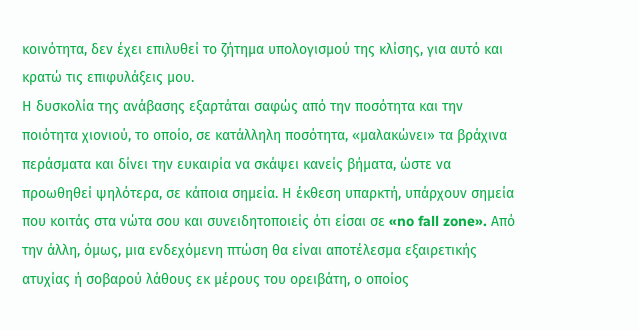κοινότητα, δεν έχει επιλυθεί το ζήτημα υπολογισμού της κλίσης, για αυτό και κρατώ τις επιφυλάξεις μου.
Η δυσκολία της ανάβασης εξαρτάται σαφώς από την ποσότητα και την ποιότητα χιονιού, το οποίο, σε κατάλληλη ποσότητα, «μαλακώνει» τα βράχινα περάσματα και δίνει την ευκαιρία να σκάψει κανείς βήματα, ώστε να προωθηθεί ψηλότερα, σε κάποια σημεία. Η έκθεση υπαρκτή, υπάρχουν σημεία που κοιτάς στα νώτα σου και συνειδητοποιείς ότι είσαι σε «no fall zone». Από την άλλη, όμως, μια ενδεχόμενη πτώση θα είναι αποτέλεσμα εξαιρετικής ατυχίας ή σοβαρού λάθους εκ μέρους του ορειβάτη, ο οποίος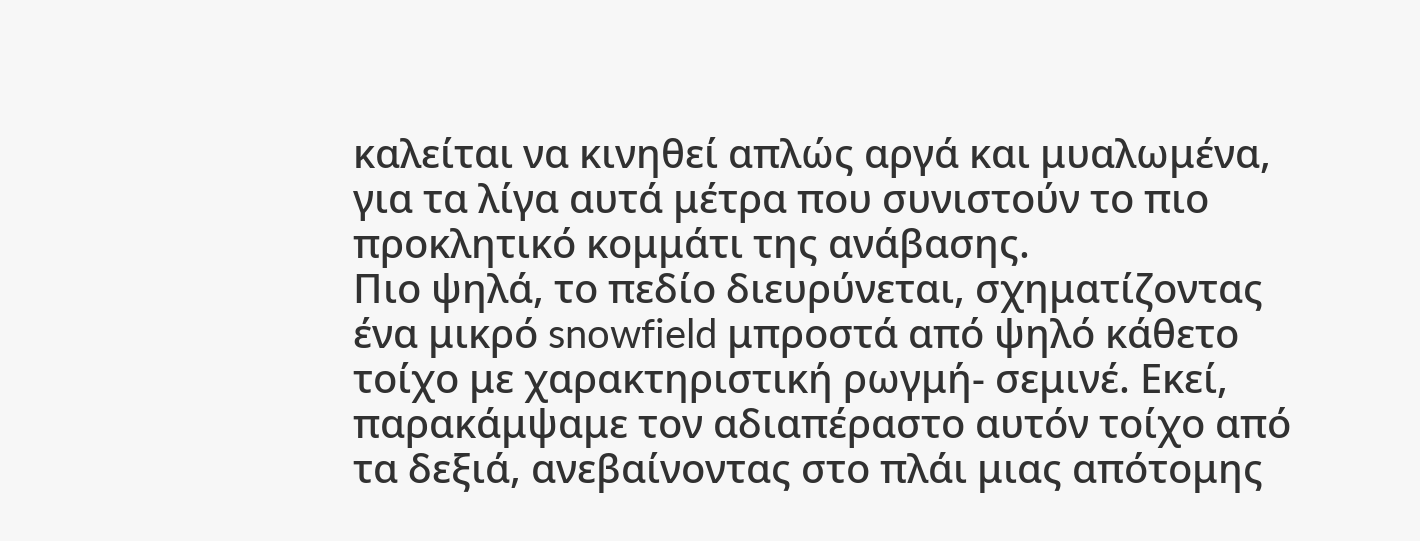καλείται να κινηθεί απλώς αργά και μυαλωμένα, για τα λίγα αυτά μέτρα που συνιστούν το πιο προκλητικό κομμάτι της ανάβασης.
Πιο ψηλά, το πεδίο διευρύνεται, σχηματίζοντας ένα μικρό snowfield μπροστά από ψηλό κάθετο τοίχο με χαρακτηριστική ρωγμή- σεμινέ. Εκεί, παρακάμψαμε τον αδιαπέραστο αυτόν τοίχο από τα δεξιά, ανεβαίνοντας στο πλάι μιας απότομης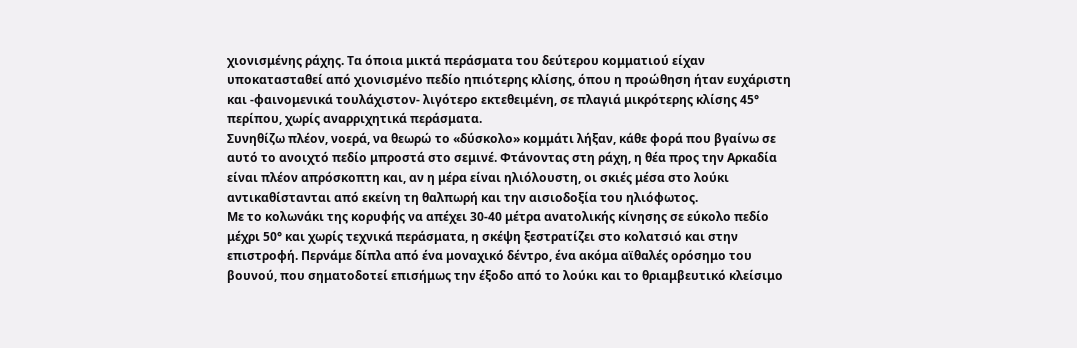χιονισμένης ράχης. Τα όποια μικτά περάσματα του δεύτερου κομματιού είχαν υποκατασταθεί από χιονισμένο πεδίο ηπιότερης κλίσης, όπου η προώθηση ήταν ευχάριστη και -φαινομενικά τουλάχιστον- λιγότερο εκτεθειμένη, σε πλαγιά μικρότερης κλίσης 45° περίπου, χωρίς αναρριχητικά περάσματα.
Συνηθίζω πλέον, νοερά, να θεωρώ το «δύσκολο» κομμάτι λήξαν, κάθε φορά που βγαίνω σε αυτό το ανοιχτό πεδίο μπροστά στο σεμινέ. Φτάνοντας στη ράχη, η θέα προς την Αρκαδία είναι πλέον απρόσκοπτη και, αν η μέρα είναι ηλιόλουστη, οι σκιές μέσα στο λούκι αντικαθίστανται από εκείνη τη θαλπωρή και την αισιοδοξία του ηλιόφωτος.
Με το κολωνάκι της κορυφής να απέχει 30-40 μέτρα ανατολικής κίνησης σε εύκολο πεδίο μέχρι 50° και χωρίς τεχνικά περάσματα, η σκέψη ξεστρατίζει στο κολατσιό και στην επιστροφή. Περνάμε δίπλα από ένα μοναχικό δέντρο, ένα ακόμα αϊθαλές ορόσημο του βουνού, που σηματοδοτεί επισήμως την έξοδο από το λούκι και το θριαμβευτικό κλείσιμο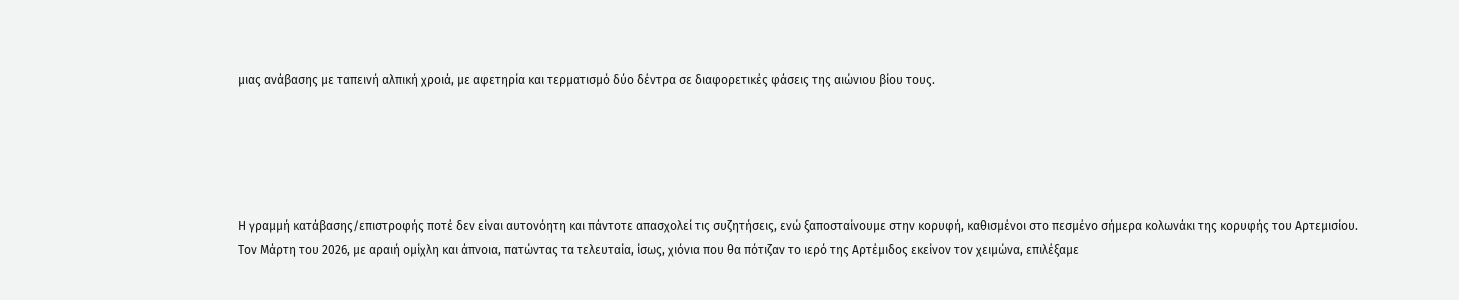μιας ανάβασης με ταπεινή αλπική χροιά, με αφετηρία και τερματισμό δύο δέντρα σε διαφορετικές φάσεις της αιώνιου βίου τους.





Η γραμμή κατάβασης/επιστροφής ποτέ δεν είναι αυτονόητη και πάντοτε απασχολεί τις συζητήσεις, ενώ ξαποσταίνουμε στην κορυφή, καθισμένοι στο πεσμένο σήμερα κολωνάκι της κορυφής του Αρτεμισίου. Τον Μάρτη του 2026, με αραιή ομίχλη και άπνοια, πατώντας τα τελευταία, ίσως, χιόνια που θα πότιζαν το ιερό της Αρτέμιδος εκείνον τον χειμώνα, επιλέξαμε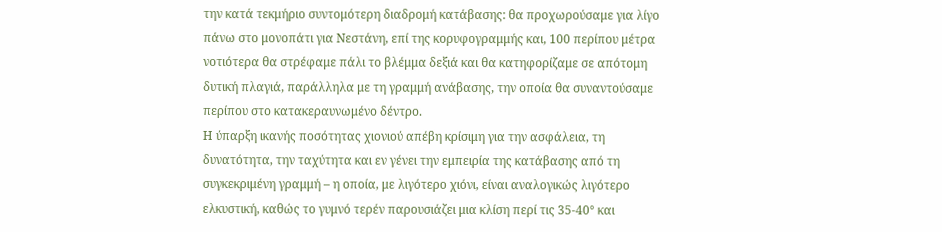την κατά τεκμήριο συντομότερη διαδρομή κατάβασης: θα προχωρούσαμε για λίγο πάνω στο μονοπάτι για Νεστάνη, επί της κορυφογραμμής και, 100 περίπου μέτρα νοτιότερα θα στρέφαμε πάλι το βλέμμα δεξιά και θα κατηφορίζαμε σε απότομη δυτική πλαγιά, παράλληλα με τη γραμμή ανάβασης, την οποία θα συναντούσαμε περίπου στο κατακεραυνωμένο δέντρο.
Η ύπαρξη ικανής ποσότητας χιονιού απέβη κρίσιμη για την ασφάλεια, τη δυνατότητα, την ταχύτητα και εν γένει την εμπειρία της κατάβασης από τη συγκεκριμένη γραμμή – η οποία, με λιγότερο χιόνι, είναι αναλογικώς λιγότερο ελκυστική, καθώς το γυμνό τερέν παρουσιάζει μια κλίση περί τις 35-40° και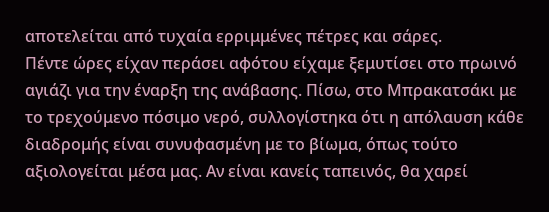αποτελείται από τυχαία ερριμμένες πέτρες και σάρες.
Πέντε ώρες είχαν περάσει αφότου είχαμε ξεμυτίσει στο πρωινό αγιάζι για την έναρξη της ανάβασης. Πίσω, στο Μπρακατσάκι με το τρεχούμενο πόσιμο νερό, συλλογίστηκα ότι η απόλαυση κάθε διαδρομής είναι συνυφασμένη με το βίωμα, όπως τούτο αξιολογείται μέσα μας. Αν είναι κανείς ταπεινός, θα χαρεί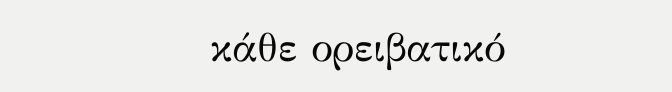κάθε ορειβατικό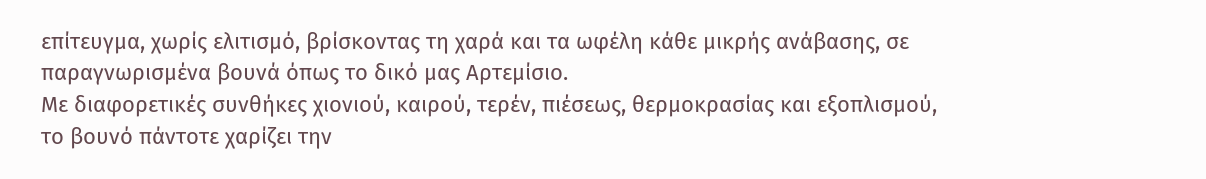επίτευγμα, χωρίς ελιτισμό, βρίσκοντας τη χαρά και τα ωφέλη κάθε μικρής ανάβασης, σε παραγνωρισμένα βουνά όπως το δικό μας Αρτεμίσιο.
Με διαφορετικές συνθήκες χιονιού, καιρού, τερέν, πιέσεως, θερμοκρασίας και εξοπλισμού, το βουνό πάντοτε χαρίζει την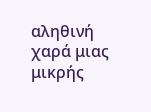αληθινή χαρά μιας μικρής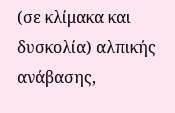(σε κλίμακα και δυσκολία) αλπικής ανάβασης,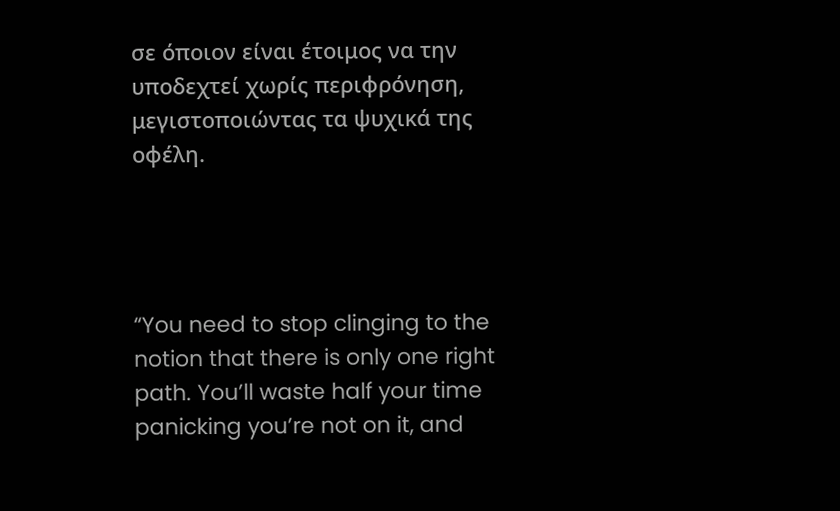σε όποιον είναι έτοιμος να την υποδεχτεί χωρίς περιφρόνηση, μεγιστοποιώντας τα ψυχικά της οφέλη.




“You need to stop clinging to the notion that there is only one right path. You’ll waste half your time panicking you’re not on it, and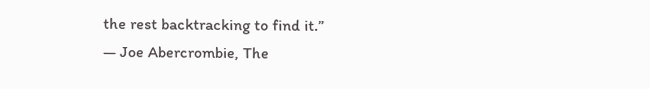the rest backtracking to find it.”
― Joe Abercrombie, The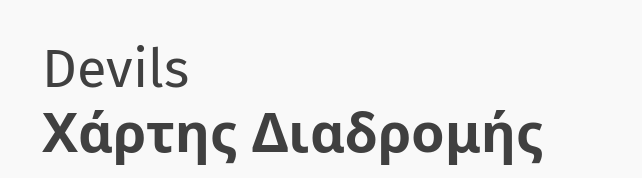Devils
Χάρτης Διαδρομής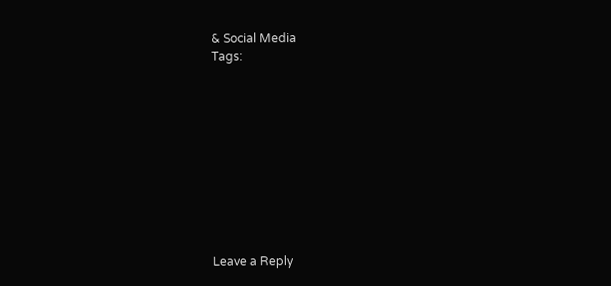& Social Media
Tags:










Leave a Reply